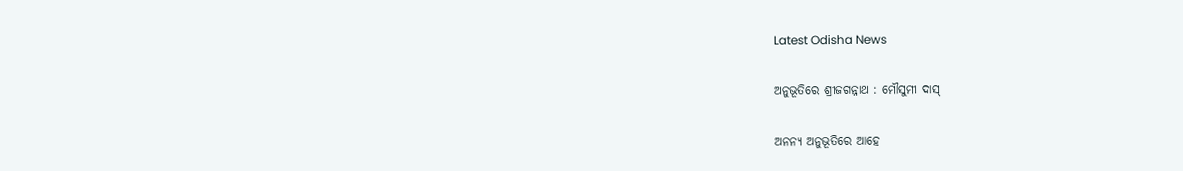Latest Odisha News

ଅନୁଭୂତିରେ ଶ୍ରୀଜଗନ୍ନାଥ : ମୌସୁମୀ ଦାସ୍

ଅନନ୍ୟ ଅନୁଭୂତିରେ ଆହେ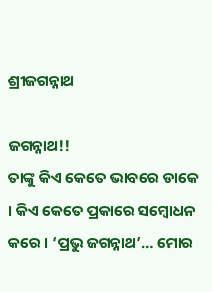ଶ୍ରୀଜଗନ୍ନାଥ

ଜଗନ୍ନାଥ!!
ତାଙ୍କୁ କିଏ କେତେ ଭାବରେ ଡାକେ । କିଏ କେତେ ପ୍ରକାରେ ସମ୍ବୋଧନ କରେ । ‘ପ୍ରଭୁ ଜଗନ୍ନାଥ’… ମୋର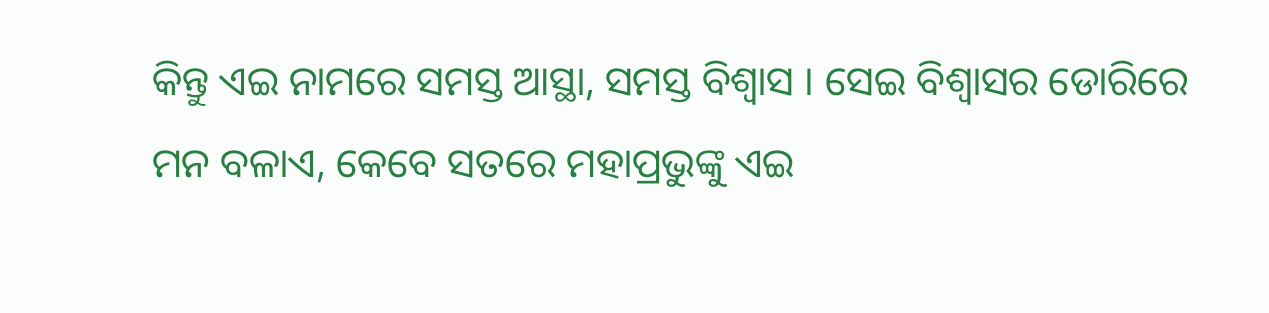କିନ୍ତୁ ଏଇ ନାମରେ ସମସ୍ତ ଆସ୍ଥା, ସମସ୍ତ ବିଶ୍ୱାସ । ସେଇ ବିଶ୍ୱାସର ଡୋରିରେ ମନ ବଳାଏ, କେବେ ସତରେ ମହାପ୍ରଭୁଙ୍କୁ ଏଇ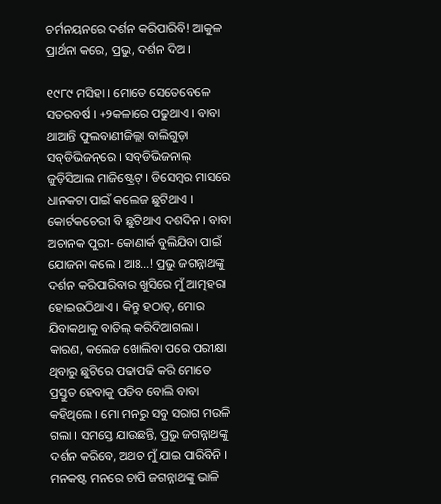ଚର୍ମନୟନରେ ଦର୍ଶନ କରିପାରିବି! ଆକୁଳ ପ୍ରାର୍ଥନା କରେ, ପ୍ରଭୁ, ଦର୍ଶନ ଦିଅ ।

୧୯୮୯ ମସିହା । ମୋତେ ସେତେବେଳେ ସତରବର୍ଷ । +୨କଳାରେ ପଢୁଥାଏ । ବାବା ଥାଆନ୍ତି ଫୁଲବାଣୀଜିଲ୍ଲା ବାଲିଗୁଡ଼ା ସବ୍‌ଡିଭିଜନ୍‌ରେ । ସବ୍‌ଡିଭିଜନାଲ୍ ଜୁଡ଼ିସିଆଲ ମାଜିଷ୍ଟ୍ରେଟ୍ । ଡିସେମ୍ବର ମାସରେ ଧାନକଟା ପାଇଁ କଲେଜ ଛୁଟିଥାଏ । କୋର୍ଟକଚେରୀ ବି ଛୁଟିଥାଏ ଦଶଦିନ । ବାବା ଅଚାନକ ପୁରୀ- କୋଣାର୍କ ବୁଲିଯିବା ପାଇଁ ଯୋଜନା କଲେ । ଆଃ…! ପ୍ରଭୁ ଜଗନ୍ନାଥଙ୍କୁ ଦର୍ଶନ କରିପାରିବାର ଖୁସିରେ ମୁଁ ଆତ୍ମହରା ହୋଇଉଠିଥାଏ । କିନ୍ତୁ ହଠାତ୍‌, ମୋର ଯିବାକଥାକୁ ବାତିଲ୍ କରିଦିଆଗଲା । କାରଣ, କଲେଜ ଖୋଲିବା ପରେ ପରୀକ୍ଷା ଥିବାରୁ ଛୁଟିରେ ପଢାପଢି କରି ମୋତେ ପ୍ରସ୍ତୁତ ହେବାକୁ ପଡିବ ବୋଲି ବାବା କହିଥିଲେ । ମୋ ମନରୁ ସବୁ ସରାଗ ମଉଳି ଗଲା । ସମସ୍ତେ ଯାଉଛନ୍ତି, ପ୍ରଭୁ ଜଗନ୍ନାଥଙ୍କୁ ଦର୍ଶନ କରିବେ, ଅଥଚ ମୁଁ ଯାଇ ପାରିବିନି । ମନକଷ୍ଟ ମନରେ ଚାପି ଜଗନ୍ନାଥଙ୍କୁ ଭାଳି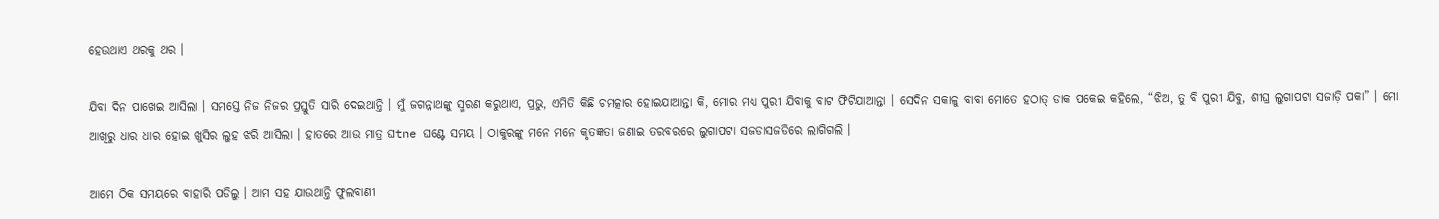ହେଉଥାଏ ଥରକୁ ଥର ।

ଯିବା ଦିନ ପାଖେଇ ଆସିଲା । ସମସ୍ତେ ନିଜ ନିଜର ପ୍ରସ୍ତୁତି ସାରି ଦେଇଥାନ୍ତି । ମୁଁ ଜଗନ୍ନାଥଙ୍କୁ ସ୍ମରଣ କରୁଥାଏ, ପ୍ରଭୁ, ଏମିତି କିଛି ଚମତ୍କାର ହୋଇଯାଆନ୍ତା କି, ମୋର ମଧ୍ୟ ପୁରୀ ଯିବାକୁ ବାଟ ଫିଟିଯାଆନ୍ତା । ସେଦିନ ସକାଳୁ ବାବା ମୋତେ ହଠାତ୍ ଡାକ ପକେଇ କହିଲେ, “ଝିଅ, ତୁ ବି ପୁରୀ ଯିବୁ, ଶୀଘ୍ର ଲୁଗାପଟା ସଜାଡ଼ି ପକା” । ମୋ ଆଖିରୁ ଧାର ଧାର ହୋଇ ଖୁସିର ଲୁହ ଝରି ଆସିଲା । ହାତରେ ଆଉ ମାତ୍ର ଘtne ଘଣ୍ଟେ ସମୟ । ଠାକୁରଙ୍କୁ ମନେ ମନେ କୃତଜ୍ଞତା ଜଣାଇ ତରବରରେ ଲୁଗାପଟା ସଜଡାସଜଡିରେ ଲାଗିଗଲି ।

ଆମେ ଠିକ ସମୟରେ ବାହାରି ପଡିଲୁ । ଆମ ସହ ଯାଉଥାନ୍ତି ଫୁଲବାଣୀ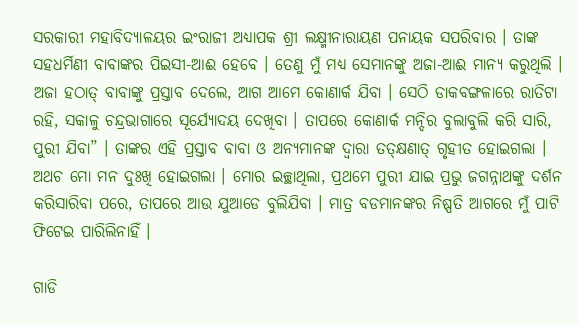ସରକାରୀ ମହାବିଦ୍ୟାଳୟର ଇଂରାଜୀ ଅଧ୍ୟାପକ ଶ୍ରୀ ଲକ୍ଷ୍ମୀନାରାୟଣ ପନାୟକ ସପରିବାର । ତାଙ୍କ ସହଧର୍ମିଣୀ ବାବାଙ୍କର ପିଇସୀ-ଆଈ ହେବେ । ତେଣୁ ମୁଁ ମଧ୍ୟ ସେମାନଙ୍କୁ ଅଜା-ଆଈ ମାନ୍ୟ କରୁଥିଲି । ଅଜା ହଠାତ୍ ବାବାଙ୍କୁ ପ୍ରସ୍ତାବ ଦେଲେ, ଆଗ ଆମେ କୋଣାର୍କ ଯିବା । ସେଠି ଡାକବଙ୍ଗଳାରେ ରାତିଟା ରହି, ସକାଳୁ ଚନ୍ଦ୍ରଭାଗାରେ ସୂର୍ଯ୍ୟୋଦୟ ଦେଖିବା । ତାପରେ କୋଣାର୍କ ମନ୍ଦିର ବୁଲାବୁଲି କରି ସାରି, ପୁରୀ ଯିବା” । ତାଙ୍କର ଏହି ପ୍ରସ୍ତାବ ବାବା ଓ ଅନ୍ୟମାନଙ୍କ ଦ୍ୱାରା ତତ୍‌କ୍ଷଣାତ୍ ଗୃହୀତ ହୋଇଗଲା । ଅଥଚ ମୋ ମନ ଦୁଃଖି ହୋଇଗଲା । ମୋର ଇଚ୍ଛାଥିଲା, ପ୍ରଥମେ ପୁରୀ ଯାଇ ପ୍ରଭୁ ଜଗନ୍ନାଥଙ୍କୁ ଦର୍ଶନ କରିସାରିବା ପରେ, ତାପରେ ଆଉ ଯୁଆଡେ ବୁଲିଯିବା । ମାତ୍ର ବଡମାନଙ୍କର ନିଷ୍ପତି ଆଗରେ ମୁଁ ପାଟି ଫିଟେଇ ପାରିଲିନାହିଁ ।

ଗାଡି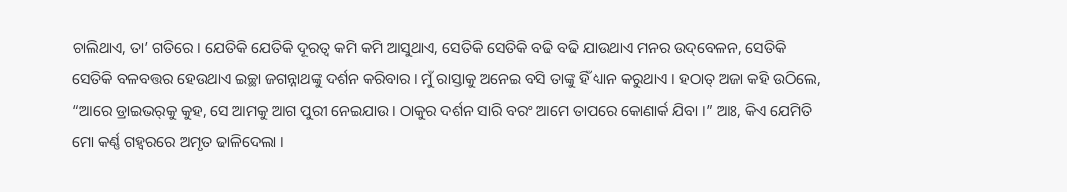ଚାଲିଥାଏ, ତା’ ଗତିରେ । ଯେତିକି ଯେତିକି ଦୂରତ୍ୱ କମି କମି ଆସୁଥାଏ, ସେତିକି ସେତିକି ବଢି ବଢି ଯାଉଥାଏ ମନର ଉଦ୍‌ବେଳନ, ସେତିକି ସେତିକି ବଳବତ୍ତର ହେଉଥାଏ ଇଚ୍ଛା ଜଗନ୍ନାଥଙ୍କୁ ଦର୍ଶନ କରିବାର । ମୁଁ ରାସ୍ତାକୁ ଅନେଇ ବସି ତାଙ୍କୁ ହିଁ ଧ୍ୟାନ କରୁଥାଏ । ହଠାତ୍ ଅଜା କହି ଉଠିଲେ, “ଆରେ ଡ୍ରାଇଭର୍‌କୁ କୁହ, ସେ ଆମକୁ ଆଗ ପୁରୀ ନେଇଯାଉ । ଠାକୁର ଦର୍ଶନ ସାରି ବରଂ ଆମେ ତାପରେ କୋଣାର୍କ ଯିବା ।” ଆଃ, କିଏ ଯେମିତି ମୋ କର୍ଣ୍ଣ ଗହ୍ୱରରେ ଅମୃତ ଢାଳିଦେଲା ।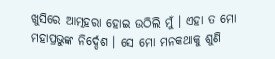ଖୁସିରେ ଆତ୍ମହରା ହୋଇ ଉଠିଲି ମୁଁ । ଏହା ତ ମୋ ମହାପ୍ରଭୁଙ୍କ ନିର୍ଦ୍ଦେଶ । ସେ ମୋ ମନକଥାକୁ ଶୁଣି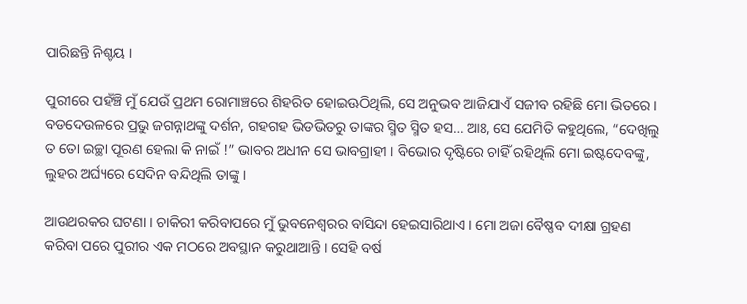ପାରିଛନ୍ତି ନିଶ୍ଚୟ ।

ପୁରୀରେ ପହଁଞ୍ଚି ମୁଁ ଯେଉଁ ପ୍ରଥମ ରୋମାଞ୍ଚରେ ଶିହରିତ ହୋଇଊଠିଥିଲି, ସେ ଅନୁଭବ ଆଜିଯାଏଁ ସଜୀବ ରହିଛି ମୋ ଭିତରେ । ବଡଦେଉଳରେ ପ୍ରଭୁ ଜଗନ୍ନାଥଙ୍କୁ ଦର୍ଶନ, ଗହଗହ ଭିଡଭିତରୁ ତାଙ୍କର ସ୍ମିତ ସ୍ମିତ ହସ… ଆଃ, ସେ ଯେମିତି କହୁଥିଲେ, “ଦେଖିଲୁ ତ ତୋ ଇଚ୍ଛା ପୂରଣ ହେଲା କି ନାଇଁ !” ଭାବର ଅଧୀନ ସେ ଭାବଗ୍ରାହୀ । ବିଭୋର ଦୃଷ୍ଟିରେ ଚାହିଁ ରହିଥିଲି ମୋ ଇଷ୍ଟଦେବଙ୍କୁ, ଲୁହର ଅର୍ଘ୍ୟରେ ସେଦିନ ବନ୍ଦିଥିଲି ତାଙ୍କୁ ।

ଆଉଥରକର ଘଟଣା । ଚାକିରୀ କରିବାପରେ ମୁଁ ଭୁବନେଶ୍ୱରର ବାସିନ୍ଦା ହେଇସାରିଥାଏ । ମୋ ଅଜା ବୈଷ୍ଣବ ଦୀକ୍ଷା ଗ୍ରହଣ କରିବା ପରେ ପୁରୀର ଏକ ମଠରେ ଅବସ୍ଥାନ କରୁଥାଆନ୍ତି । ସେହି ବର୍ଷ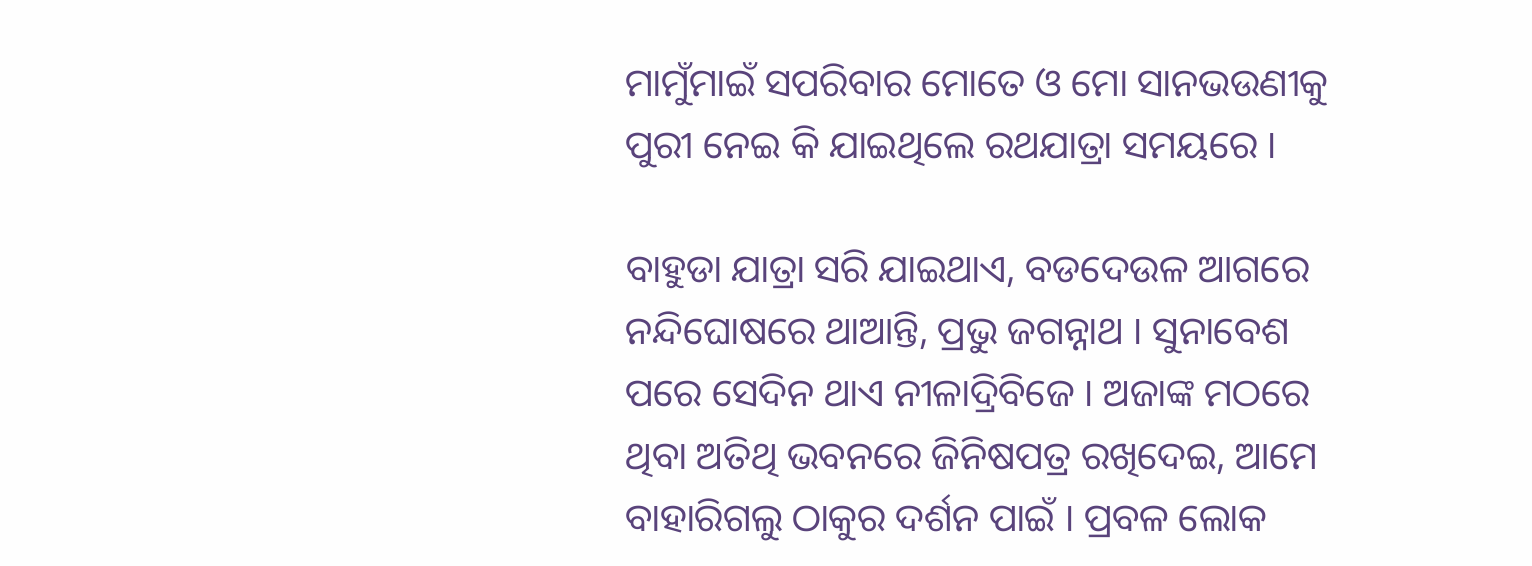ମାମୁଁମାଇଁ ସପରିବାର ମୋତେ ଓ ମୋ ସାନଭଉଣୀକୁ ପୁରୀ ନେଇ କି ଯାଇଥିଲେ ରଥଯାତ୍ରା ସମୟରେ ।

ବାହୁଡା ଯାତ୍ରା ସରି ଯାଇଥାଏ, ବଡଦେଉଳ ଆଗରେ ନନ୍ଦିଘୋଷରେ ଥାଆନ୍ତି, ପ୍ରଭୁ ଜଗନ୍ନାଥ । ସୁନାବେଶ ପରେ ସେଦିନ ଥାଏ ନୀଳାଦ୍ରିବିଜେ । ଅଜାଙ୍କ ମଠରେ ଥିବା ଅତିଥି ଭବନରେ ଜିନିଷପତ୍ର ରଖିଦେଇ, ଆମେ ବାହାରିଗଲୁ ଠାକୁର ଦର୍ଶନ ପାଇଁ । ପ୍ରବଳ ଲୋକ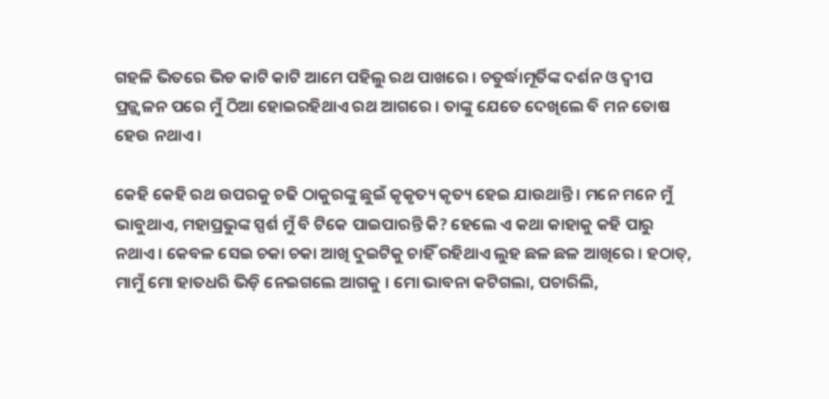ଗହଳି ଭିତରେ ଭିଡ କାଟି କାଟି ଆମେ ପହିଲୁ ରଥ ପାଖରେ । ଚତୁର୍ଦ୍ଧାମୂର୍ତିଙ୍କ ଦର୍ଶନ ଓ ଦ୍ୱୀପ ପ୍ରଜ୍ଜ୍ୱଳନ ପରେ ମୁଁ ଠିଆ ହୋଇରହିଥାଏ ରଥ ଆଗରେ । ତାଙ୍କୁ ଯେତେ ଦେଖିଲେ ବି ମନ ତୋଷ ହେଉ ନଥାଏ ।

କେହି କେହି ରଥ ଉପରକୁ ଚଢି ଠାକୁରଙ୍କୁ ଛୁଇଁ କୃକୃତ୍ୟ କୃତ୍ୟ ହେଇ ଯାଉଥାନ୍ତି । ମନେ ମନେ ମୁଁ ଭାବୁଥାଏ, ମହାପ୍ରଭୁଙ୍କ ସ୍ପର୍ଶ ମୁଁ ବି ଟିକେ ପାଇପାରନ୍ତି କି? ହେଲେ ଏ କଥା କାହାକୁ କହି ପାରୁ ନଥାଏ । କେବଳ ସେଇ ଚକା ଚକା ଆଖି ଦୁଇଟିକୁ ଚାହିଁ ରହିଥାଏ ଲୁହ ଛଳ ଛଳ ଆଖିରେ । ହଠାତ୍‌, ମାମୁଁ ମୋ ହାତଧରି ଭିଡ଼ି ନେଇଗଲେ ଆଗକୁ । ମୋ ଭାବନା କଟିଗଲା, ପଚାରିଲି,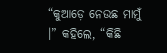“କୁଆଡ଼େ ନେଉଛ ମାମୁଁ ।” କହିଲେ, “କିଛି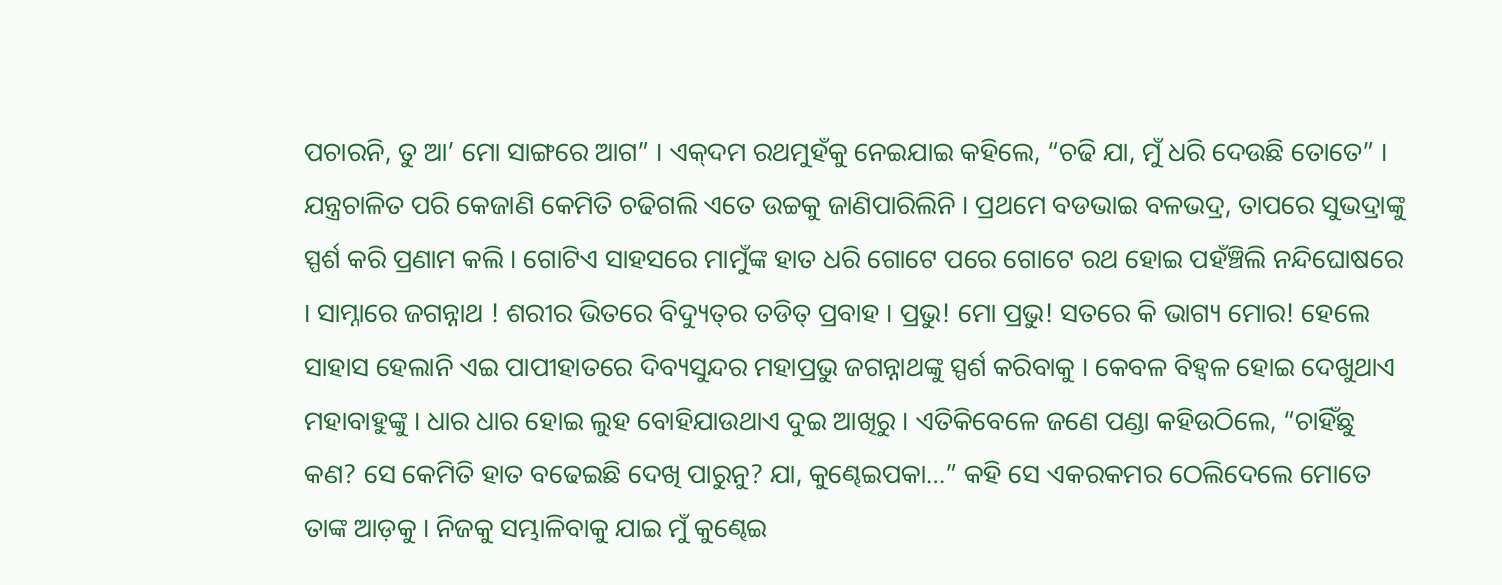ପଚାରନି, ତୁ ଆ’ ମୋ ସାଙ୍ଗରେ ଆଗ” । ଏକ୍‌ଦମ ରଥମୁହଁକୁ ନେଇଯାଇ କହିଲେ, “ଚଢି ଯା, ମୁଁ ଧରି ଦେଉଛି ତୋତେ” । ଯନ୍ତ୍ରଚାଳିତ ପରି କେଜାଣି କେମିତି ଚଢିଗଲି ଏତେ ଉଚ୍ଚକୁ ଜାଣିପାରିଲିନି । ପ୍ରଥମେ ବଡଭାଇ ବଳଭଦ୍ର, ତାପରେ ସୁଭଦ୍ରାଙ୍କୁ ସ୍ପର୍ଶ କରି ପ୍ରଣାମ କଲି । ଗୋଟିଏ ସାହସରେ ମାମୁଁଙ୍କ ହାତ ଧରି ଗୋଟେ ପରେ ଗୋଟେ ରଥ ହୋଇ ପହଁଞ୍ଚିଲି ନନ୍ଦିଘୋଷରେ । ସାମ୍ନାରେ ଜଗନ୍ନାଥ ! ଶରୀର ଭିତରେ ବିଦ୍ୟୁତ୍‌ର ତଡିତ୍ ପ୍ରବାହ । ପ୍ରଭୁ! ମୋ ପ୍ରଭୁ! ସତରେ କି ଭାଗ୍ୟ ମୋର! ହେଲେ ସାହାସ ହେଲାନି ଏଇ ପାପୀହାତରେ ଦିବ୍ୟସୁନ୍ଦର ମହାପ୍ରଭୁ ଜଗନ୍ନାଥଙ୍କୁ ସ୍ପର୍ଶ କରିବାକୁ । କେବଳ ବିହ୍ୱଳ ହୋଇ ଦେଖୁଥାଏ ମହାବାହୁଙ୍କୁ । ଧାର ଧାର ହୋଇ ଲୁହ ବୋହିଯାଉଥାଏ ଦୁଇ ଆଖିରୁ । ଏତିକିବେଳେ ଜଣେ ପଣ୍ଡା କହିଉଠିଲେ, “ଚାହିଁଛୁ କଣ? ସେ କେମିତି ହାତ ବଢେଇଛି ଦେଖି ପାରୁନୁ? ଯା, କୁଣ୍ଢେଇପକା…” କହି ସେ ଏକରକମର ଠେଲିଦେଲେ ମୋତେ ତାଙ୍କ ଆଡ଼କୁ । ନିଜକୁ ସମ୍ଭାଳିବାକୁ ଯାଇ ମୁଁ କୁଣ୍ଢେଇ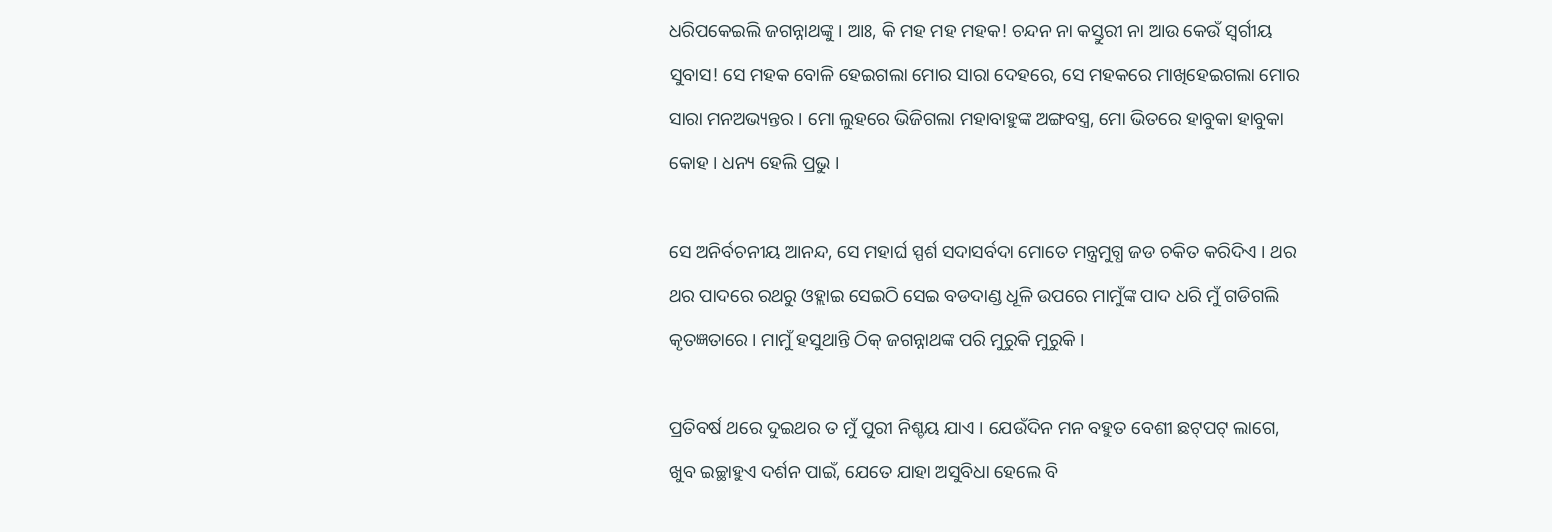ଧରିପକେଇଲି ଜଗନ୍ନାଥଙ୍କୁ । ଆଃ, କି ମହ ମହ ମହକ! ଚନ୍ଦନ ନା କସ୍ତୁରୀ ନା ଆଉ କେଉଁ ସ୍ୱର୍ଗୀୟ ସୁବାସ! ସେ ମହକ ବୋଳି ହେଇଗଲା ମୋର ସାରା ଦେହରେ, ସେ ମହକରେ ମାଖିହେଇଗଲା ମୋର ସାରା ମନଅଭ୍ୟନ୍ତର । ମୋ ଲୁହରେ ଭିଜିଗଲା ମହାବାହୁଙ୍କ ଅଙ୍ଗବସ୍ତ୍ର, ମୋ ଭିତରେ ହାବୁକା ହାବୁକା କୋହ । ଧନ୍ୟ ହେଲି ପ୍ରଭୁ ।

ସେ ଅନିର୍ବଚନୀୟ ଆନନ୍ଦ, ସେ ମହାର୍ଘ ସ୍ପର୍ଶ ସଦାସର୍ବଦା ମୋତେ ମନ୍ତ୍ରମୁଗ୍ଧ ଜଡ ଚକିତ କରିଦିଏ । ଥର ଥର ପାଦରେ ରଥରୁ ଓହ୍ଲାଇ ସେଇଠି ସେଇ ବଡଦାଣ୍ଡ ଧୂଳି ଉପରେ ମାମୁଁଙ୍କ ପାଦ ଧରି ମୁଁ ଗଡିଗଲି କୃତଜ୍ଞତାରେ । ମାମୁଁ ହସୁଥାନ୍ତି ଠିକ୍ ଜଗନ୍ନାଥଙ୍କ ପରି ମୁରୁକି ମୁରୁକି ।

ପ୍ରତିବର୍ଷ ଥରେ ଦୁଇଥର ତ ମୁଁ ପୁରୀ ନିଶ୍ଚୟ ଯାଏ । ଯେଉଁଦିନ ମନ ବହୁତ ବେଶୀ ଛଟ୍‌ପଟ୍ ଲାଗେ, ଖୁବ ଇଚ୍ଛାହୁଏ ଦର୍ଶନ ପାଇଁ, ଯେତେ ଯାହା ଅସୁବିଧା ହେଲେ ବି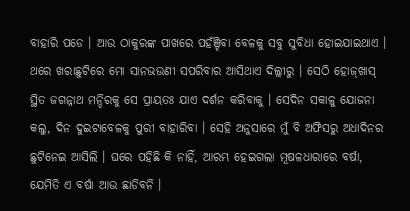ବାହାରି ପଡେ । ଆଉ ଠାକୁରଙ୍କ ପାଖରେ ପହଁଞ୍ଚିବା ବେଳକୁ ସବୁ ସୁବିଧା ହୋଇଯାଇଥାଏ । ଥରେ ଖରାଛୁଟିରେ ମୋ ସାନଭଉଣୀ ସପରିବାର ଆସିଥାଏ ଦିଲ୍ଲୀରୁ । ସେଠି ହୋଜ୍‌ଖାସ୍ ସ୍ଥିତ ଜଗନ୍ନାଥ ମନ୍ଦିରକୁ ସେ ପ୍ରାୟତଃ ଯାଏ ଦର୍ଶନ କରିବାକୁ । ସେଦିନ ସକାଳୁ ଯୋଜନା କଲୁ, ଦିନ ଦୁଇଟାବେଳକୁ ପୁରୀ ବାହାରିବା । ସେହି ଅନୁସାରେ ମୁଁ ବି ଅଫିସରୁ ଅଧାଦିନର ଛୁଟିନେଇ ଆସିଲି । ଘରେ ପହିଛି କି ନାହିଁ, ଆରମ୍ଭ ହେଇଗଲା ମୂଷଳଧାରାରେ ବର୍ଷା, ଯେମିତି ଏ ବର୍ଷା ଆଉ ଛାଡିବନି ।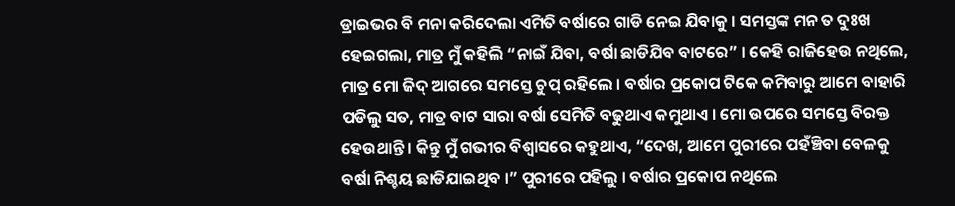ଡ୍ରାଇଭର ବି ମନା କରିଦେଲା ଏମିତି ବର୍ଷାରେ ଗାଡି ନେଇ ଯିବାକୁ । ସମସ୍ତଙ୍କ ମନ ତ ଦୁଃଖ ହେଇଗଲା, ମାତ୍ର ମୁଁ କହିଲି “ନାଇଁ ଯିବା, ବର୍ଷା ଛାଡିଯିବ ବାଟରେ” । କେହି ରାଜିହେଉ ନଥିଲେ, ମାତ୍ର ମୋ ଜିଦ୍ ଆଗରେ ସମସ୍ତେ ଚୁପ୍ ରହିଲେ । ବର୍ଷାର ପ୍ରକୋପ ଟିକେ କମିବାରୁ ଆମେ ବାହାରି ପଡିଲୁ ସତ, ମାତ୍ର ବାଟ ସାରା ବର୍ଷା ସେମିତି ବଢୁଥାଏ କମୁଥାଏ । ମୋ ଉପରେ ସମସ୍ତେ ବିରକ୍ତ ହେଉଥାନ୍ତି । କିନ୍ତୁ ମୁଁ ଗଭୀର ବିଶ୍ୱାସରେ କହୁଥାଏ, “ଦେଖ, ଆମେ ପୁରୀରେ ପହଁଞ୍ଚିବା ବେଳକୁ ବର୍ଷା ନିଶ୍ଚୟ ଛାଡିଯାଇଥିବ ।” ପୁରୀରେ ପହିଲୁ । ବର୍ଷାର ପ୍ରକୋପ ନଥିଲେ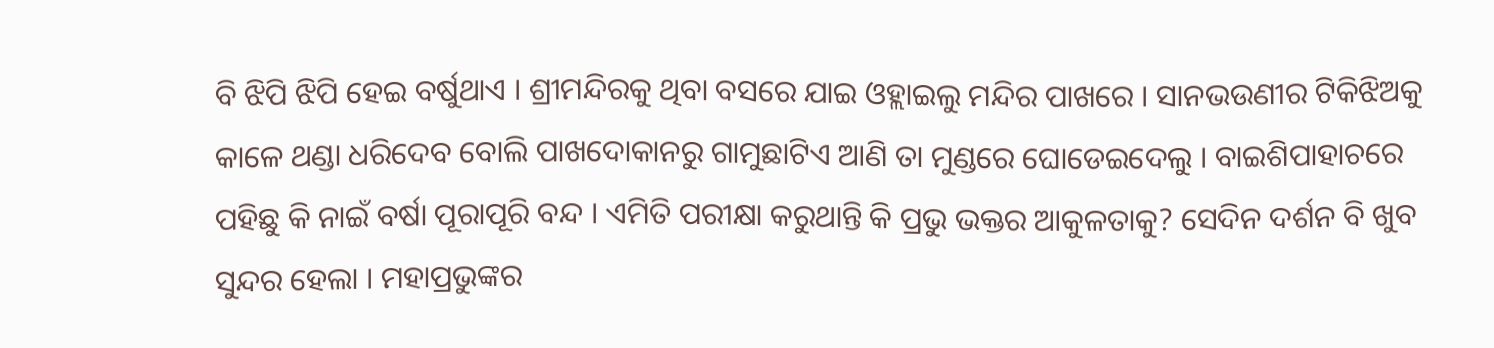ବି ଝିପି ଝିପି ହେଇ ବର୍ଷୁଥାଏ । ଶ୍ରୀମନ୍ଦିରକୁ ଥିବା ବସରେ ଯାଇ ଓହ୍ଲାଇଲୁ ମନ୍ଦିର ପାଖରେ । ସାନଭଉଣୀର ଟିକିଝିଅକୁ କାଳେ ଥଣ୍ଡା ଧରିଦେବ ବୋଲି ପାଖଦୋକାନରୁ ଗାମୁଛାଟିଏ ଆଣି ତା ମୁଣ୍ଡରେ ଘୋଡେଇଦେଲୁ । ବାଇଶିପାହାଚରେ ପହିଛୁ କି ନାଇଁ ବର୍ଷା ପୂରାପୂରି ବନ୍ଦ । ଏମିତି ପରୀକ୍ଷା କରୁଥାନ୍ତି କି ପ୍ରଭୁ ଭକ୍ତର ଆକୁଳତାକୁ? ସେଦିନ ଦର୍ଶନ ବି ଖୁବ ସୁନ୍ଦର ହେଲା । ମହାପ୍ରଭୁଙ୍କର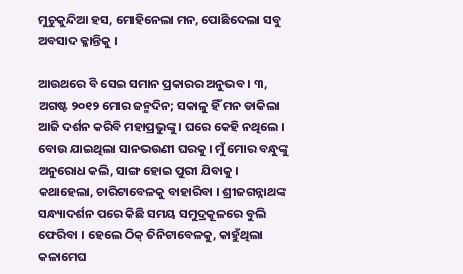ମୁଚୁକୁନ୍ଦିଆ ହସ, ମୋହିନେଲା ମନ, ପୋଛିଦେଲା ସବୁ ଅବସାଦ କ୍ଳାନ୍ତିକୁ ।

ଆଉଥରେ ବି ସେଇ ସମାନ ପ୍ରକାରର ଅନୁଭବ । ୩, ଅଗଷ୍ଟ ୨୦୧୨ ମୋର ଜନ୍ମଦିନ; ସକାଳୁ ହିଁ ମନ ଡାକିଲା ଆଜି ଦର୍ଶନ କରିବି ମହାପ୍ରଭୁଙ୍କୁ । ଘରେ କେହି ନଥିଲେ । ବୋଉ ଯାଇଥିଲା ସାନଭଉଣୀ ଘରକୁ । ମୁଁ ମୋର ବନ୍ଧୁଙ୍କୁ ଅନୁରୋଧ କଲି, ସାଙ୍ଗ ହୋଇ ପୁରୀ ଯିବାକୁ । କଥାହେଲା, ଚାରିଟାବେଳକୁ ବାହାରିବା । ଶ୍ରୀଜଗନ୍ନାଥଙ୍କ ସନ୍ଧ୍ୟାଦର୍ଶନ ପରେ କିଛି ସମୟ ସମୁଦ୍ରକୂଳରେ ବୁଲି ଫେରିବା । ହେଲେ ଠିକ୍ ତିନିଟାବେଳକୁ, କାହୁଁଥିଲା କଳାମେଘ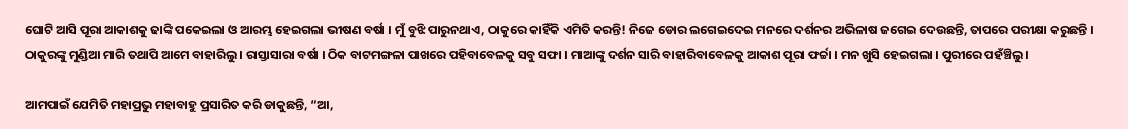ଘୋଟି ଆସି ପୂରା ଆକାଶକୁ ଢାଙ୍କି ପକେଇଲା ଓ ଆରମ୍ଭ ହେଇଗଲା ଭୀଷଣ ବର୍ଷା । ମୁଁ ବୁଝି ପାରୁନଥାଏ, ଠାକୁରେ କାହିଁକି ଏମିତି କରନ୍ତି! ନିଜେ ଡୋର ଲଗେଇଦେଇ ମନରେ ଦର୍ଶନର ଅଭିଳାଷ ଜଗେଇ ଦେଉଛନ୍ତି, ତାପରେ ପରୀକ୍ଷା କରୁଛନ୍ତି । ଠାକୁରଙ୍କୁ ମୁଣ୍ଡିଆ ମାରି ତଥାପି ଆମେ ବାହାରିଲୁ । ରାସ୍ତାସାରା ବର୍ଷା । ଠିକ ବାଟମଙ୍ଗଳା ପାଖରେ ପହିବାବେଳକୁ ସବୁ ସଫା । ମାଆଙ୍କୁ ଦର୍ଶନ ସାରି ବାହାରିବାବେଳକୁ ଆକାଶ ପୂରା ଫର୍ଚ୍ଚା । ମନ ଖୁସି ହେଇଗଲା । ପୁରୀରେ ପହଁଞ୍ଚିଲୁ ।

ଆମପାଇଁ ଯେମିତି ମହାପ୍ରଭୁ ମହାବାହୁ ପ୍ରସାରିତ କରି ଡାକୁଛନ୍ତି, “ଆ,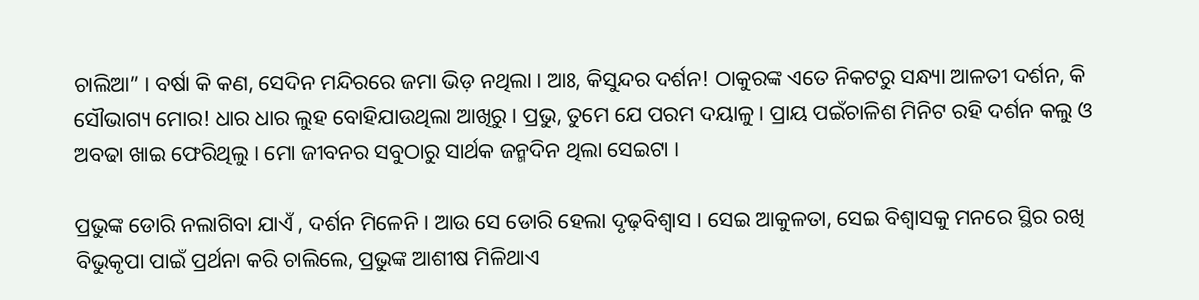ଚାଲିଆ” । ବର୍ଷା କି କଣ, ସେଦିନ ମନ୍ଦିରରେ ଜମା ଭିଡ଼ ନଥିଲା । ଆଃ, କିସୁନ୍ଦର ଦର୍ଶନ! ଠାକୁରଙ୍କ ଏତେ ନିକଟରୁ ସନ୍ଧ୍ୟା ଆଳତୀ ଦର୍ଶନ, କି ସୌଭାଗ୍ୟ ମୋର! ଧାର ଧାର ଲୁହ ବୋହିଯାଉଥିଲା ଆଖିରୁ । ପ୍ରଭୁ, ତୁମେ ଯେ ପରମ ଦୟାଳୁ । ପ୍ରାୟ ପଇଁଚାଳିଶ ମିନିଟ ରହି ଦର୍ଶନ କଲୁ ଓ ଅବଢା ଖାଇ ଫେରିଥିଲୁ । ମୋ ଜୀବନର ସବୁଠାରୁ ସାର୍ଥକ ଜନ୍ମଦିନ ଥିଲା ସେଇଟା ।

ପ୍ରଭୁଙ୍କ ଡୋରି ନଲାଗିବା ଯାଏଁ , ଦର୍ଶନ ମିଳେନି । ଆଉ ସେ ଡୋରି ହେଲା ଦୃଢ଼ବିଶ୍ୱାସ । ସେଇ ଆକୁଳତା, ସେଇ ବିଶ୍ୱାସକୁ ମନରେ ସ୍ଥିର ରଖି ବିଭୁକୃପା ପାଇଁ ପ୍ରର୍ଥନା କରି ଚାଲିଲେ, ପ୍ରଭୁଙ୍କ ଆଶୀଷ ମିଳିଥାଏ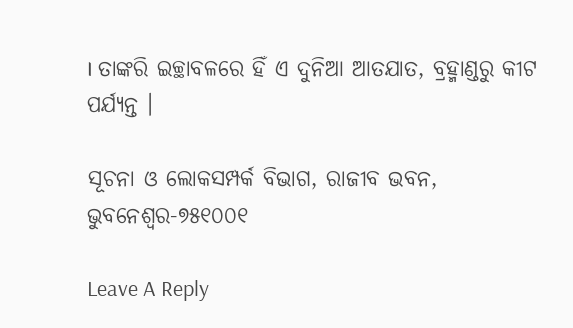। ତାଙ୍କରି ଇଚ୍ଛାବଳରେ ହିଁ ଏ ଦୁନିଆ ଆତଯାତ, ବ୍ରହ୍ମାଣ୍ଡରୁ କୀଟ ପର୍ଯ୍ୟନ୍ତ ।

ସୂଚନା ଓ ଲୋକସମ୍ପର୍କ ବିଭାଗ, ରାଜୀବ ଭବନ,
ଭୁବନେଶ୍ୱର-୭୫୧୦୦୧

Leave A Reply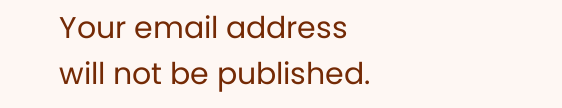Your email address will not be published.